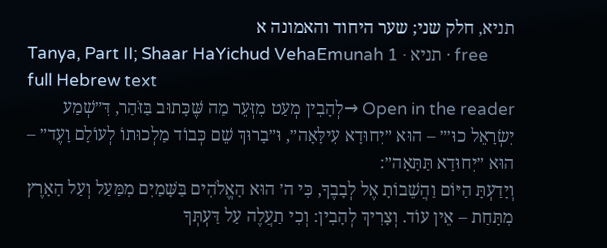תניא, חלק שני; שער היחוד והאמונה א
Tanya, Part II; Shaar HaYichud VehaEmunah 1 · תניא · free full Hebrew text
Open in the reader →לְהָבִין מְעַט מִזְּעֵר מַה שֶּׁכָּתוּב בַּזֹּהַר, דִּ״שְׁמַע יִשְׂרָאֵל כוּ׳״ – הוּא ״יִחוּדָא עִילָּאָה״, וּ״בָרוּךְ שֵׁם כְּבוֹד מַלְכוּתוֹ לְעוֹלָם וָעֶד״ – הוּא ״יִחוּדָא תַּתָּאָה״:
וְיָדַעְתָּ הַיּוֹם וַהֲשֵׁבוֹתָ אֶל לְבָבֶךָ, כִּי ה׳ הוּא הָאֱלֹהִים בַּשָּׁמַיִם מִמַּעַל וְעַל הָאָרֶץ מִתָּחַת – אֵין עוֹד. וְצָרִיךְ לְהָבִין: וְכִי תַעֲלֶה עַל דַּעְתְּךָ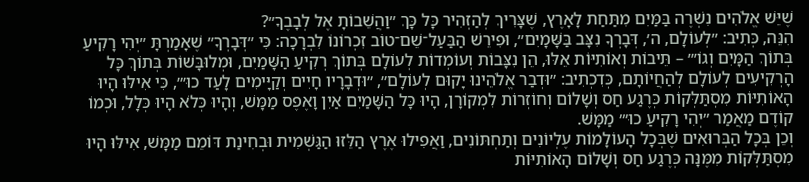שֶׁיֵּשׁ אֱלֹהִים נִשְׁרֶה בַּמַּיִם מִתַּחַת לָאָרֶץ, שֶׁצָּרִיךְ לְהַזְהִיר כָּל כָּךְ ״וַהֲשֵׁבוֹתָ אֶל לְבָבֶךָ״?
הִנֵּה, כְּתִיב: ״לְעוֹלָם, ה׳, דְּבָרְךָ נִצָּב בַּשָּׁמָיִם״, וּפִירֵשׁ הַבַּעַל־שֵׁם־טוֹב זִכְרוֹנוֹ לִבְרָכָה: כִּי ״דְּבָרְךָ״ שֶׁאָמַרְתָּ ״יְהִי רָקִיעַ בְּתוֹךְ הַמָּיִם וְגוֹ׳״ – תֵּיבוֹת וְאוֹתִיּוֹת אֵלּוּ, הֵן נִצָּבוֹת וְעוֹמְדוֹת לְעוֹלָם בְּתוֹךְ רְקִיעַ הַשָּׁמַיִם, וּמְלוּבָּשׁוֹת בְּתוֹךְ כָּל הָרְקִיעִים לְעוֹלָם לְהַחֲיוֹתָם, כְּדִכְתִיב: ״וּדְבַר אֱלֹהֵינוּ יָקוּם לְעוֹלָם״, ״וּדְבָרָיו חָיִים וְקַיָּימִים לָעַד כוּ׳״, כִּי אִילּוּ הָיוּ הָאוֹתִיּוֹת מִסְתַּלְּקוֹת כְּרֶגַע חַס וְשָׁלוֹם וְחוֹזְרוֹת לִמְקוֹרָן, הָיוּ כָּל הַשָּׁמַיִם אַיִן וָאֶפֶס מַמָּשׁ, וְהָיוּ כְּלֹא הָיוּ כְּלָל, וּכְמוֹ קוֹדֶם מַאֲמַר ״יְהִי רָקִיעַ כוּ׳״ מַמָּשׁ.
וְכֵן בְּכָל הַבְּרוּאִים שֶׁבְּכָל הָעוֹלָמוֹת עֶלְיוֹנִים וְתַחְתּוֹנִים, וַאֲפִילוּ אֶרֶץ הַלֵּזוּ הַגַּשְׁמִית וּבְחִינַת דּוֹמֵם מַמָּשׁ, אִילּוּ הָיוּ מִסְתַּלְּקוֹת מִמֶּנָּה כְּרֶגַע חַס וְשָׁלוֹם הָאוֹתִיּוֹת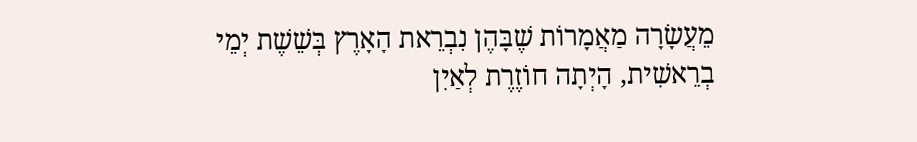מֵעֲשָׂרָה מַאֲמָרוֹת שֶׁבָּהֶן נִבְרֵאת הָאָרֶץ בְּשֵׁשֶׁת יְמֵי בְרֵאשִׁית, הָיְתָה חוֹזֶרֶת לְאַיִן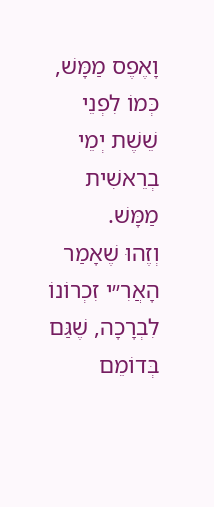וָאֶפֶס מַמָּשׁ, כְּמוֹ לִפְנֵי שֵׁשֶׁת יְמֵי בְרֵאשִׁית מַמָּשׁ.
וְזֶהוּ שֶׁאָמַר הָאֲרִ״י זִכְרוֹנוֹ לִבְרָכָה, שֶׁגַּם בְּדוֹמֵם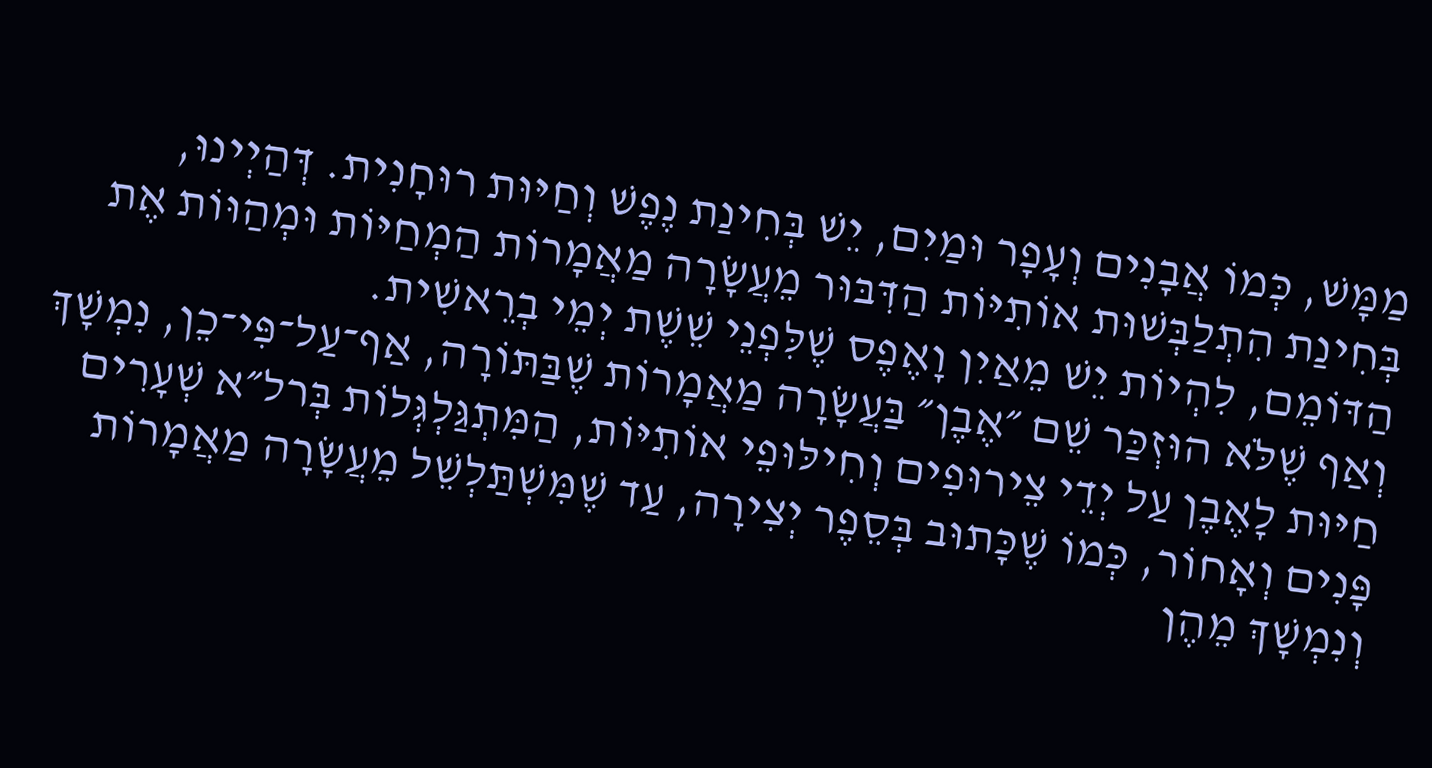מַמָּשׁ, כְּמוֹ אֲבָנִים וְעָפָר וּמַיִם, יֵשׁ בְּחִינַת נֶפֶשׁ וְחַיּוּת רוּחָנִית. דְּהַיְינוּ, בְּחִינַת הִתְלַבְּשׁוּת אוֹתִיּוֹת הַדִּבּוּר מֵעֲשָׂרָה מַאֲמָרוֹת הַמְחַיּוֹת וּמְהַוּוֹת אֶת הַדּוֹמֵם, לִהְיוֹת יֵשׁ מֵאַיִן וָאֶפֶס שֶׁלִּפְנֵי שֵׁשֶׁת יְמֵי בְרֵאשִׁית.
וְאַף שֶׁלֹּא הוּזְכַּר שֵׁם ״אֶבֶן״ בַּעֲשָׂרָה מַאֲמָרוֹת שֶׁבַּתּוֹרָה, אַף־עַל־פִּי־כֵן, נִמְשָׁךְ חַיּוּת לָאֶבֶן עַל יְדֵי צֵירוּפִים וְחִילּוּפֵי אוֹתִיּוֹת, הַמִּתְגַּלְגְּלוֹת בְּרל״א שְׁעָרִים פָּנִים וְאָחוֹר, כְּמוֹ שֶׁכָּתוּב בְּסֵפֶר יְצִירָה, עַד שֶׁמִּשְׁתַּלְשֵׁל מֵעֲשָׂרָה מַאֲמָרוֹת וְנִמְשָׁךְ מֵהֶן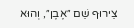צֵירוּף שֵׁם ״אֶבֶן״, וְהוּא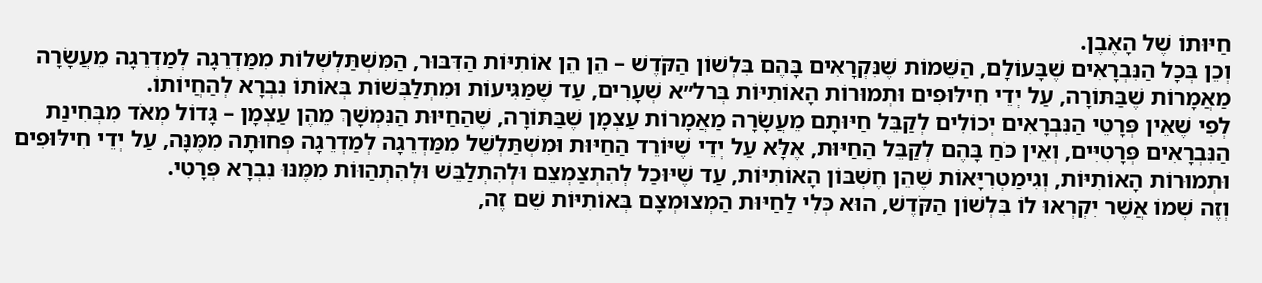חַיּוּתוֹ שֶׁל הָאֶבֶן.
וְכֵן בְּכָל הַנִּבְרָאִים שֶׁבָּעוֹלָם, הַשֵּׁמוֹת שֶׁנִּקְרָאִים בָּהֶם בִּלְשׁוֹן הַקֹּדֶשׁ – הֵן הֵן אוֹתִיּוֹת הַדִּבּוּר, הַמִּשְׁתַּלְשְׁלוֹת מִמַּדְרֵגָה לְמַדְרֵגָה מֵעֲשָׂרָה מַאֲמָרוֹת שֶׁבַּתּוֹרָה, עַל יְדֵי חִילּוּפִים וּתְמוּרוֹת הָאוֹתִיּוֹת בְּרל״א שְׁעָרִים, עַד שֶׁמַּגִּיעוֹת וּמִתְלַבְּשׁוֹת בְּאוֹתוֹ נִבְרָא לְהַחֲיוֹתוֹ.
לְפִי שֶׁאֵין פְּרָטֵי הַנִּבְרָאִים יְכוֹלִים לְקַבֵּל חַיּוּתָם מֵעֲשָׂרָה מַאֲמָרוֹת עַצְמָן שֶׁבַּתּוֹרָה, שֶׁהַחַיּוּת הַנִּמְשָׁךְ מֵהֶן עַצְמָן – גָּדוֹל מְאֹד מִבְּחִינַת הַנִּבְרָאִים פְּרָטִיִּים, וְאֵין כֹּחַ בָּהֶם לְקַבֵּל הַחַיּוּת, אֶלָּא עַל יְדֵי שֶׁיּוֹרֵד הַחַיּוּת וּמִשְׁתַּלְשֵׁל מִמַּדְרֵגָה לְמַדְרֵגָה פְּחוּתָה מִמֶּנָּה, עַל יְדֵי חִילּוּפִים וּתְמוּרוֹת הָאוֹתִיּוֹת, וְגִימַטְרִיָּאוֹת שֶׁהֵן חֶשְׁבּוֹן הָאוֹתִיּוֹת, עַד שֶׁיּוּכַל לְהִתְצַמְצֵם וּלְהִתְלַבֵּשׁ וּלְהִתְהַוּוֹת מִמֶּנּוּ נִבְרָא פְּרָטִי.
וְזֶה שְׁמוֹ אֲשֶׁר יִקְרְאוּ לוֹ בִּלְשׁוֹן הַקֹּדֶשׁ, הוּא כְּלִי לַחַיּוּת הַמְצוּמְצָם בְּאוֹתִיּוֹת שֵׁם זֶה,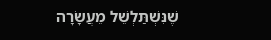שֶׁנִּשְׁתַּלְשֵׁל מֵעֲשָׂרָה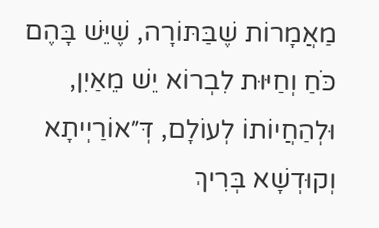מַאֲמָרוֹת שֶׁבַּתּוֹרָה, שֶׁיֵּשׁ בָּהֶם כֹּחַ וְחַיּוּת לִבְרוֹא יֵשׁ מֵאַיִן, וּלְהַחֲיוֹתוֹ לְעוֹלָם, דְּ״אוֹרַיְיתָא וְקוּדְשָׁא בְּרִיךְ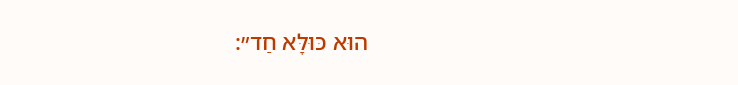הוּא כּוּלָּא חַד״: